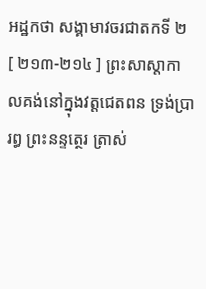អដ្ឋកថា សង្គាមាវចរជាតកទី ២
[ ២១៣-២១៤ ] ព្រះសាស្តាកាលគង់នៅក្នុងវត្តជេតពន ទ្រង់ប្រារព្ធ ព្រះនន្ទត្ថេរ ត្រាស់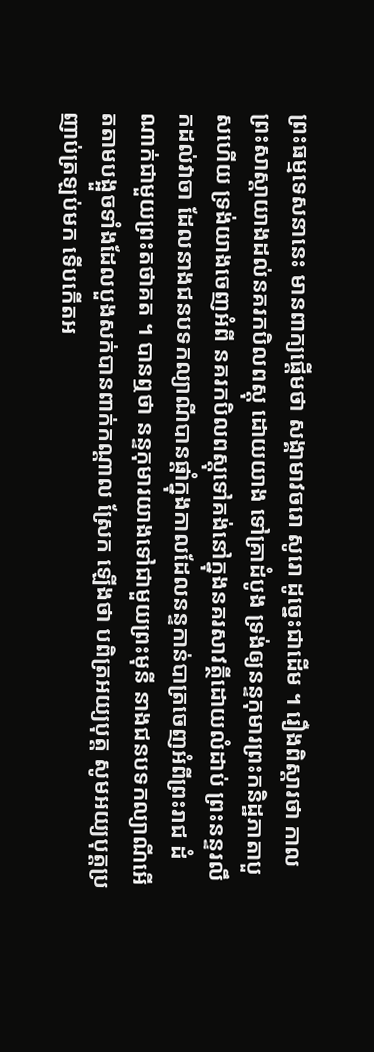ព្រះធម្មទេសនានេះ មានពាក្យផ្តើមថា សង្គាមាវចរោ សូរោ ដូច្នេះជាដើម ។ រឿងពិស្តារថា កាលព្រះសាស្តាយាងដល់នគរកបិលពស្តុ ដោយយាង ទៅគ្រាដំបូង ទ្រង់ឲ្យនន្ទកុមារព្រះកនិដ្ឋភាតាបួសហើយ ទ្រង់យាងចេញអំពី នគរកបិលពស្តុទៅគង់នៅក្នុងនគរសាវត្ថីដោយលំដាប់ ព្រះនន្ទរលឹកដល់វាចា ដែលនាងជនបទកល្យាណីបានផ្តាំក្នុងកាលដែលនន្ទកាន់បាត្រចេញអំពីព្រះរាជ ដំណាក់ជាមួយព្រះតថាគត ។ បានឮថា នន្ទកុមារយាងទៅជាមួយព្រះមុនី នាងជនបទកល្យាណីអើតតាមបង្អួចទាំងដែលបួងសក់បានពាក់កណ្តាល ស្រែក ឡើងថា បពិត្រអយ្យបុត្ត សូមអយ្យបុត្តប្រញាប់ត្រឡប់មក ទើបកើតអ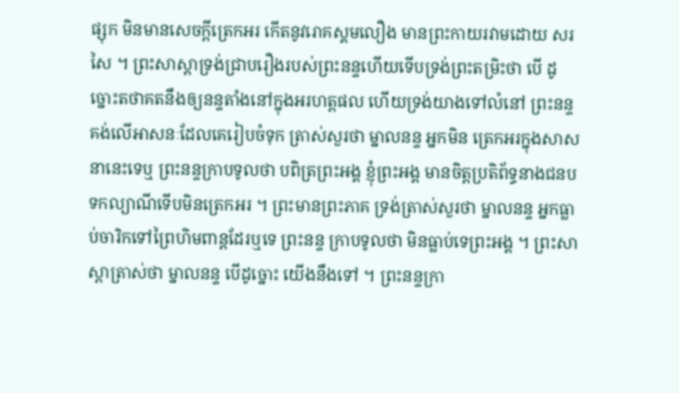ផ្សុក មិនមានសេចក្តីត្រេកអរ កើតនូវរោគស្គមលឿង មានព្រះកាយរវាមដោយ សរសៃ ។ ព្រះសាស្តាទ្រង់ជ្រាបរឿងរបស់ព្រះនន្ទហើយទើបទ្រង់ព្រះតម្រិះថា បើ ដូច្នោះតថាគតនឹងឲ្យនន្ទតាំងនៅក្នុងអរហត្តផល ហើយទ្រង់យាងទៅលំនៅ ព្រះនន្ទ គង់លើអាសនៈដែលគេរៀបចំទុក ត្រាស់សួរថា ម្នាលនន្ទ អ្នកមិន ត្រេកអរក្នុងសាសនានេះទេឬ ព្រះនន្ទក្រាបទូលថា បពិត្រព្រះអង្គ ខ្ញុំព្រះអង្គ មានចិត្តប្រតិព័ទ្ធនាងជនបទកល្យាណីទើបមិនត្រេកអរ ។ ព្រះមានព្រះភាគ ទ្រង់ត្រាស់សួរថា ម្នាលនន្ទ អ្នកធ្លាប់ចារិកទៅព្រៃហិមពាន្តដែរឬទេ ព្រះនន្ទ ក្រាបទូលថា មិនធ្លាប់ទេព្រះអង្គ ។ ព្រះសាស្តាត្រាស់ថា ម្នាលនន្ទ បើដូច្នោះ យើងនឹងទៅ ។ ព្រះនន្ទក្រា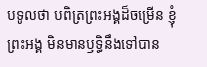បទូលថា បពិត្រព្រះអង្គដ៏ចម្រើន ខ្ញុំព្រះអង្គ មិនមានឫទ្ធិនឹងទៅបាន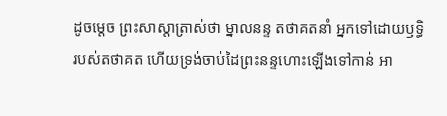ដូចម្តេច ព្រះសាស្តាត្រាស់ថា ម្នាលនន្ទ តថាគតនាំ អ្នកទៅដោយឫទ្ធិរបស់តថាគត ហើយទ្រង់ចាប់ដៃព្រះនន្ទហោះឡើងទៅកាន់ អា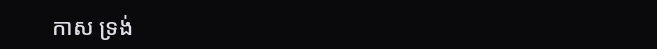កាស ទ្រង់